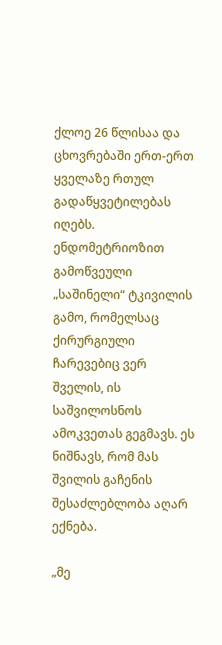ქლოე 26 წლისაა და ცხოვრებაში ერთ-ერთ ყველაზე რთულ გადაწყვეტილებას იღებს. ენდომეტრიოზით გამოწვეული „საშინელი“ ტკივილის გამო, რომელსაც ქირურგიული ჩარევებიც ვერ შველის, ის საშვილოსნოს ამოკვეთას გეგმავს. ეს ნიშნავს, რომ მას შვილის გაჩენის შესაძლებლობა აღარ ექნება.

„მე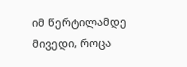იმ წერტილამდე მივედი, როცა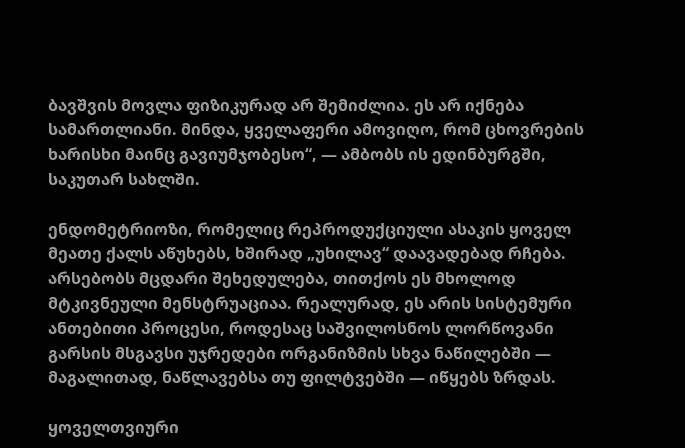ბავშვის მოვლა ფიზიკურად არ შემიძლია. ეს არ იქნება სამართლიანი. მინდა, ყველაფერი ამოვიღო, რომ ცხოვრების ხარისხი მაინც გავიუმჯობესო“, — ამბობს ის ედინბურგში, საკუთარ სახლში.

ენდომეტრიოზი, რომელიც რეპროდუქციული ასაკის ყოველ მეათე ქალს აწუხებს, ხშირად „უხილავ“ დაავადებად რჩება. არსებობს მცდარი შეხედულება, თითქოს ეს მხოლოდ მტკივნეული მენსტრუაციაა. რეალურად, ეს არის სისტემური ანთებითი პროცესი, როდესაც საშვილოსნოს ლორწოვანი გარსის მსგავსი უჯრედები ორგანიზმის სხვა ნაწილებში — მაგალითად, ნაწლავებსა თუ ფილტვებში — იწყებს ზრდას.

ყოველთვიური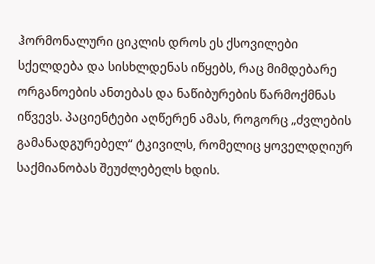ჰორმონალური ციკლის დროს ეს ქსოვილები სქელდება და სისხლდენას იწყებს, რაც მიმდებარე ორგანოების ანთებას და ნაწიბურების წარმოქმნას იწვევს. პაციენტები აღწერენ ამას, როგორც „ძვლების გამანადგურებელ“ ტკივილს, რომელიც ყოველდღიურ საქმიანობას შეუძლებელს ხდის.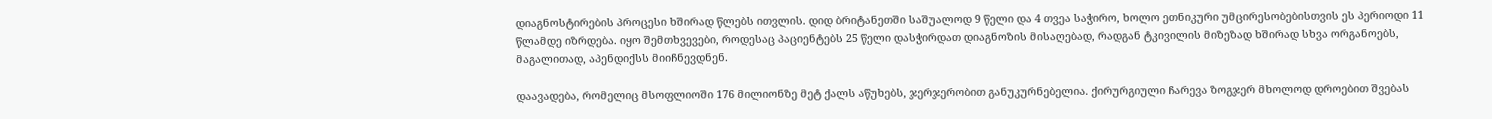დიაგნოსტირების პროცესი ხშირად წლებს ითვლის. დიდ ბრიტანეთში საშუალოდ 9 წელი და 4 თვეა საჭირო, ხოლო ეთნიკური უმცირესობებისთვის ეს პერიოდი 11 წლამდე იზრდება. იყო შემთხვევები, როდესაც პაციენტებს 25 წელი დასჭირდათ დიაგნოზის მისაღებად, რადგან ტკივილის მიზეზად ხშირად სხვა ორგანოებს, მაგალითად, აპენდიქსს მიიჩნევდნენ.

დაავადება, რომელიც მსოფლიოში 176 მილიონზე მეტ ქალს აწუხებს, ჯერჯერობით განუკურნებელია. ქირურგიული ჩარევა ზოგჯერ მხოლოდ დროებით შვებას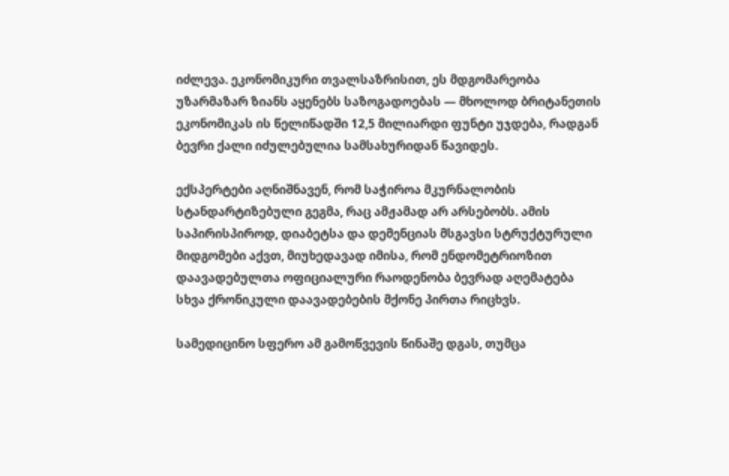იძლევა. ეკონომიკური თვალსაზრისით, ეს მდგომარეობა უზარმაზარ ზიანს აყენებს საზოგადოებას — მხოლოდ ბრიტანეთის ეკონომიკას ის წელიწადში 12,5 მილიარდი ფუნტი უჯდება, რადგან ბევრი ქალი იძულებულია სამსახურიდან წავიდეს.

ექსპერტები აღნიშნავენ, რომ საჭიროა მკურნალობის სტანდარტიზებული გეგმა, რაც ამჟამად არ არსებობს. ამის საპირისპიროდ, დიაბეტსა და დემენციას მსგავსი სტრუქტურული მიდგომები აქვთ, მიუხედავად იმისა, რომ ენდომეტრიოზით დაავადებულთა ოფიციალური რაოდენობა ბევრად აღემატება სხვა ქრონიკული დაავადებების მქონე პირთა რიცხვს.

სამედიცინო სფერო ამ გამოწვევის წინაშე დგას, თუმცა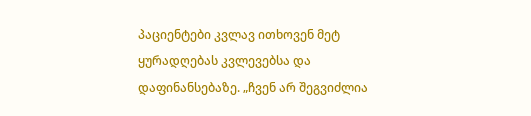პაციენტები კვლავ ითხოვენ მეტ ყურადღებას კვლევებსა და დაფინანსებაზე. „ჩვენ არ შეგვიძლია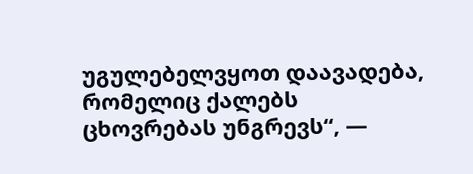უგულებელვყოთ დაავადება, რომელიც ქალებს ცხოვრებას უნგრევს“, —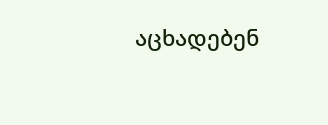აცხადებენ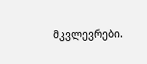მკვლევრები.